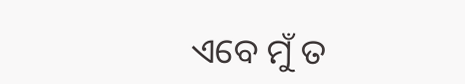ଏବେ ମୁଁ ତ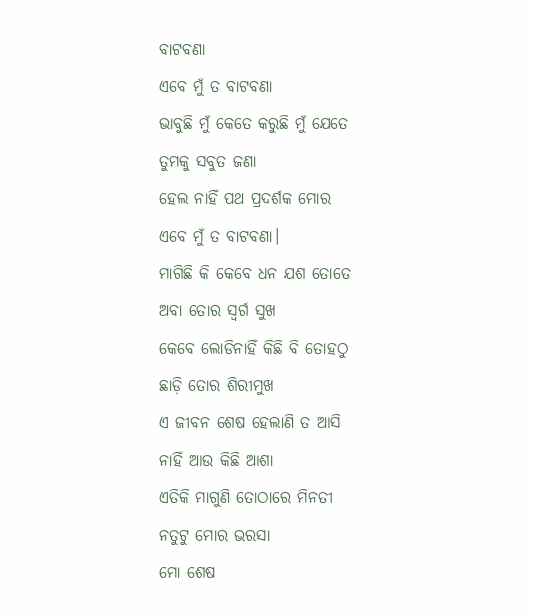ବାଟବଣା
ଏବେ ମୁଁ ତ ବାଟବଣା
ଭାବୁଛି ମୁଁ କେତେ କରୁଛି ମୁଁ ଯେତେ
ତୁମକୁ ସବୁତ ଜଣା
ହେଲ ନାହିଁ ପଥ ପ୍ରଦର୍ଶକ ମୋର
ଏବେ ମୁଁ ତ ବାଟବଣା।
ମାଗିଛି କି କେବେ ଧନ ଯଶ ତୋତେ
ଅବା ତୋର ସ୍ଵର୍ଗ ସୁଖ
କେବେ ଲୋଡିନାହିଁ କିଛି ବି ତୋହଠୁ
ଛାଡ଼ି ତୋର ଶିରୀମୁଖ
ଏ ଜୀବନ ଶେଷ ହେଲାଣି ତ ଆସି
ନାହିଁ ଆଉ କିଛି ଆଶା
ଏତିକି ମାଗୁଣି ତୋଠାରେ ମିନତୀ
ନତୁଟୁ ମୋର ଭରସା
ମୋ ଶେଷ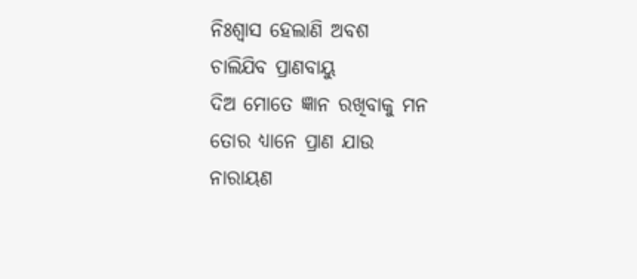ନିଃଶ୍ୱାସ ହେଲାଣି ଅବଶ
ଚାଲିଯିବ ପ୍ରାଣବାୟୁ
ଦିଅ ମୋତେ ଜ୍ଞାନ ରଖିବାକୁ ମନ
ତୋର ଧ୍ୟାନେ ପ୍ରାଣ ଯାଉ
ନାରାୟଣ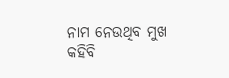ନାମ ନେଉଥିବ ମୁଖ
କହିବି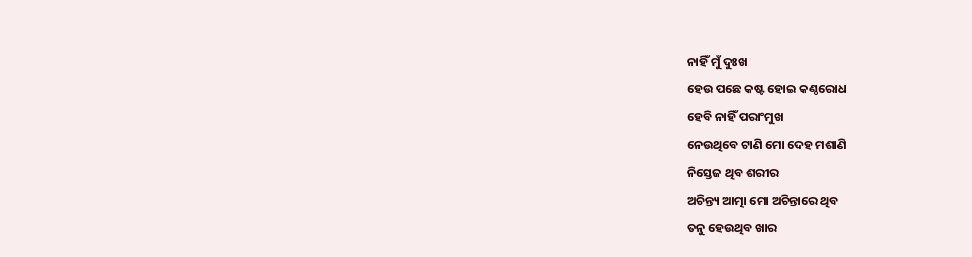ନାହିଁ ମୁଁ ଦୁଃଖ
ହେଉ ପଛେ କଷ୍ଟ ହୋଇ କଣ୍ଠରୋଧ
ହେବି ନାହିଁ ପରାଂମୁଖ
ନେଉଥିବେ ଟାଣି ମୋ ଦେହ ମଶାଣି
ନିସ୍ତେଜ ଥିବ ଶରୀର
ଅଚିନ୍ତ୍ୟ ଆତ୍ମା ମୋ ଅଚିନ୍ତାରେ ଥିବ
ତନୁ ହେଉଥିବ ଖାର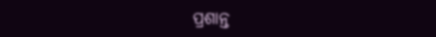ପ୍ରଶାନ୍ତ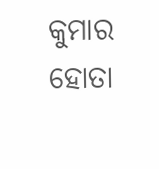କୁମାର ହୋତା